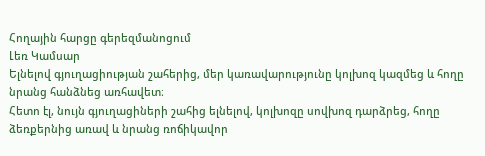Հողային հարցը գերեզմանոցում
Լեռ Կամսար
Ելնելով գյուղացիության շահերից, մեր կառավարությունը կոլխոզ կազմեց և հողը նրանց հանձնեց առհավետ։
Հետո էլ, նույն գյուղացիների շահից ելնելով, կոլխոզը սովխոզ դարձրեց, հողը ձեռքերնից առավ և նրանց ռոճիկավոր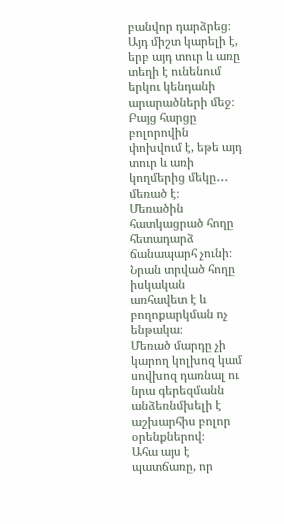բանվոր դարձրեց։
Այդ միշտ կարելի է, երբ այդ տուր և առը տեղի է ունենում երկու կենդանի արարածների մեջ։
Բայց հարցը բոլորովին փոխվում է, եթե այդ տուր և առի կողմերից մեկը․․․ մեռած է։
Մեռածին հատկացրած հողը հետադարձ ճանապարհ չունի։ Նրան տրված հողը իսկական առհավետ է և բողոքարկման ոչ ենթակա։
Մեռած մարդը չի կարող կոլխոզ կամ սովխոզ դառնալ ու նրա գերեզմանն անձեռնմխելի է աշխարհիս բոլոր օրենքներով։
Ահա այս է պատճառը, որ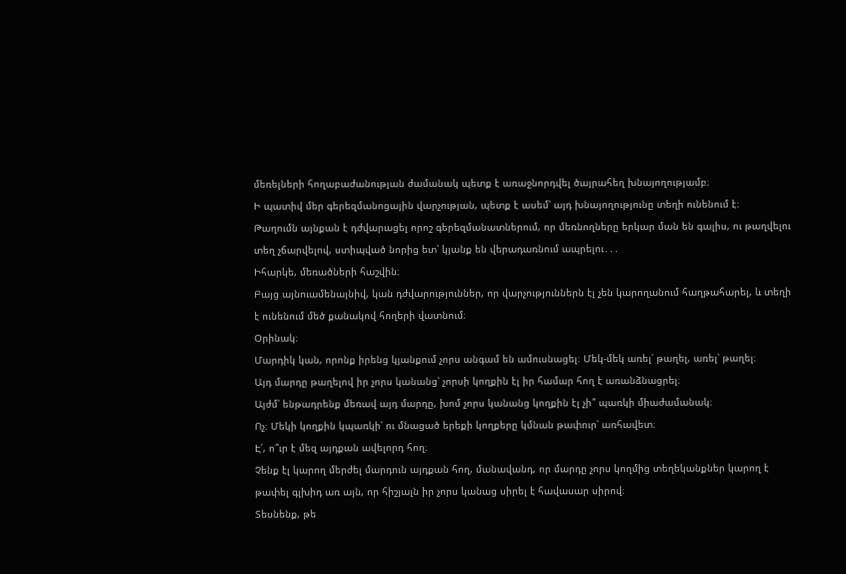մեռելների հողաբաժանության ժամանակ պետք է առաջնորդվել ծայրահեղ խնայողությամբ։
Ի պատիվ մեր գերեզմանոցային վարչության, պետք է ասեմ՝ այդ խնայողությունը տեղի ունենում է։
Թաղումն այնքան է դժվարացել որոշ գերեզմանատներում, որ մեռնողները երկար ման են գալիս, ու թաղվելու տեղ չճարվելով, ստիպված նորից ետ՝ կյանք են վերադառնում ապրելու․․․
Իհարկե, մեռածների հաշվին։
Բայց այնուամենայնիվ, կան դժվարություններ, որ վարչություններն էլ չեն կարողանում հաղթահարել, և տեղի է ունենում մեծ քանակով հողերի վատնում։
Օրինակ։
Մարդիկ կան, որոնք իրենց կյանքում չորս անգամ են ամուսնացել։ Մեկ-մեկ առել՝ թաղել, առել՝ թաղել։
Այդ մարդը թաղելով իր չորս կանանց՝ չորսի կողքին էլ իր համար հող է առանձնացրել։
Այժմ՝ ենթադրենք մեռավ այդ մարդը, խոմ չորս կանանց կողքին էլ չի՞ պառկի միաժամանակ։
Ոչ։ Մեկի կողքին կպառկի՝ ու մնացած երեքի կողքերը կմնան թափուր՝ առհավետ։
Է՛, ո՞ւր է մեզ այդքան ավելորդ հող։
Չենք էլ կարող մերժել մարդուն այդքան հող, մանավանդ, որ մարդը չորս կողմից տեղեկանքներ կարող է թափել գլխիդ առ այն, որ հիշյալն իր չորս կանաց սիրել է հավասար սիրով։
Տեսնենք, թե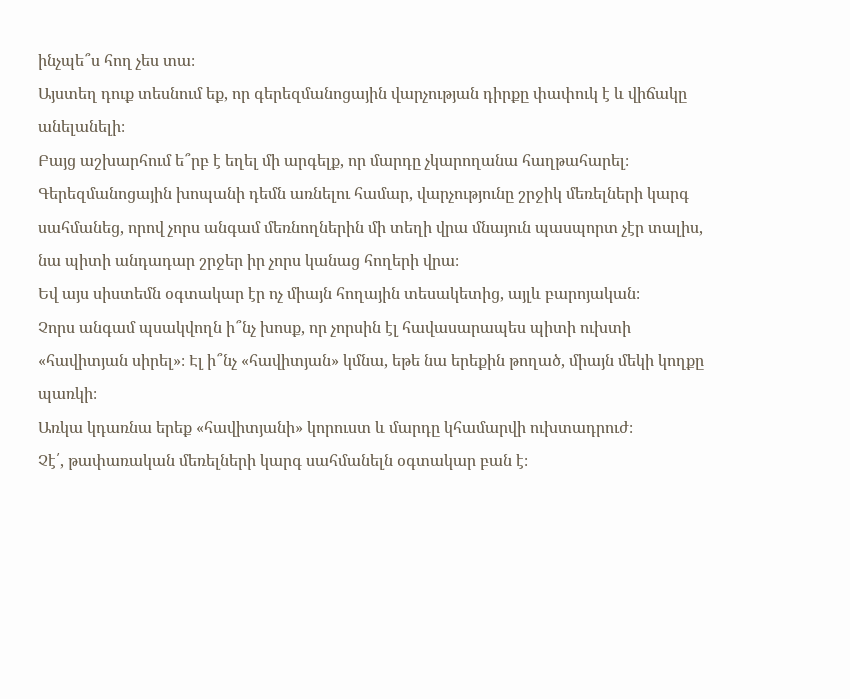ինչպե՞ս հող չես տա։
Այստեղ դուք տեսնում եք, որ գերեզմանոցային վարչության դիրքը փափուկ է և վիճակը անելանելի։
Բայց աշխարհում ե՞րբ է եղել մի արգելք, որ մարդը չկարողանա հաղթահարել։
Գերեզմանոցային խոպանի դեմն առնելու համար, վարչությունը շրջիկ մեռելների կարգ սահմանեց, որով չորս անգամ մեռնողներին մի տեղի վրա մնայուն պասպորտ չէր տալիս, նա պիտի անդադար շրջեր իր չորս կանաց հողերի վրա։
Եվ այս սիստեմն օգտակար էր ոչ միայն հողային տեսակետից, այլև բարոյական։
Չորս անգամ պսակվողն ի՞նչ խոսք, որ չորսին էլ հավասարապես պիտի ուխտի «հավիտյան սիրել»։ Էլ ի՞նչ «հավիտյան» կմնա, եթե նա երեքին թողած, միայն մեկի կողքը պառկի։
Առկա կդառնա երեք «հավիտյանի» կորուստ և մարդը կհամարվի ուխտադրուժ։
Չէ՛, թափառական մեռելների կարգ սահմանելն օգտակար բան է։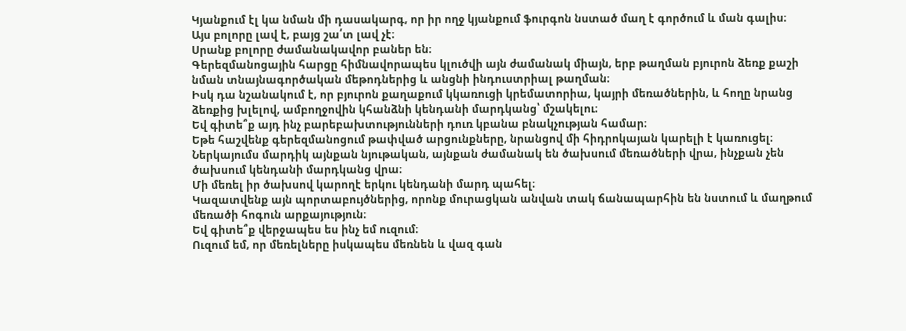Կյանքում էլ կա նման մի դասակարգ, որ իր ողջ կյանքում ֆուրգոն նստած մաղ է գործում և ման գալիս։
Այս բոլորը լավ է, բայց շա՛տ լավ չէ։
Սրանք բոլորը ժամանակավոր բաներ են։
Գերեզմանոցային հարցը հիմնավորապես կլուծվի այն ժամանակ միայն, երբ թաղման բյուրոն ձեռք քաշի նման տնայնագործական մեթոդներից և անցնի ինդուստրիալ թաղման։
Իսկ դա նշանակում է, որ բյուրոն քաղաքում կկառուցի կրեմատորիա, կայրի մեռածներին, և հողը նրանց ձեռքից խլելով, ամբողջովին կհանձնի կենդանի մարդկանց՝ մշակելու։
Եվ գիտե՞ք այդ ինչ բարեբախտությունների դուռ կբանա բնակչության համար։
Եթե հաշվենք գերեզմանոցում թափված արցունքները, նրանցով մի հիդրոկայան կարելի է կառուցել։
Ներկայումս մարդիկ այնքան նյութական, այնքան ժամանակ են ծախսում մեռածների վրա, ինչքան չեն ծախսում կենդանի մարդկանց վրա։
Մի մեռել իր ծախսով կարողէ երկու կենդանի մարդ պահել։
Կազատվենք այն պորտաբույծներից, որոնք մուրացկան անվան տակ ճանապարհին են նստում և մաղթում մեռածի հոգուն արքայություն։
Եվ գիտե՞ք վերջապես ես ինչ եմ ուզում։
Ուզում եմ, որ մեռելները իսկապես մեռնեն և վազ գան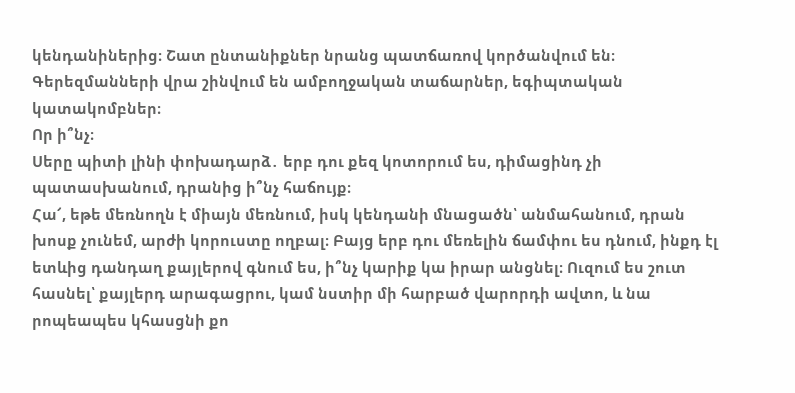կենդանիներից։ Շատ ընտանիքներ նրանց պատճառով կործանվում են։
Գերեզմանների վրա շինվում են ամբողջական տաճարներ, եգիպտական կատակոմբներ։
Որ ի՞նչ։
Սերը պիտի լինի փոխադարձ․ երբ դու քեզ կոտորում ես, դիմացինդ չի պատասխանում, դրանից ի՞նչ հաճույք։
Հա՜, եթե մեռնողն է միայն մեռնում, իսկ կենդանի մնացածն՝ անմահանում, դրան խոսք չունեմ, արժի կորուստը ողբալ։ Բայց երբ դու մեռելին ճամփու ես դնում, ինքդ էլ ետևից դանդաղ քայլերով գնում ես, ի՞նչ կարիք կա իրար անցնել։ Ուզում ես շուտ հասնել՝ քայլերդ արագացրու, կամ նստիր մի հարբած վարորդի ավտո, և նա րոպեապես կհասցնի քո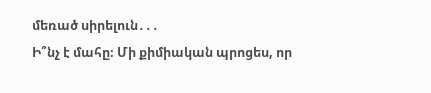մեռած սիրելուն․․․
Ի՞նչ է մահը։ Մի քիմիական պրոցես, որ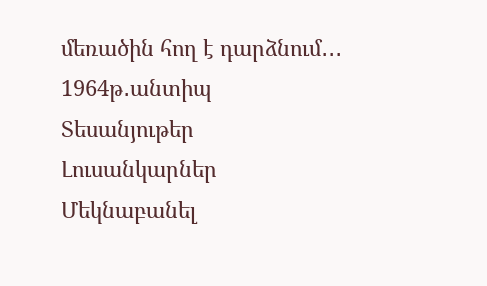մեռածին հող է դարձնում․․․
1964թ․անտիպ
Տեսանյութեր
Լուսանկարներ
Մեկնաբանել